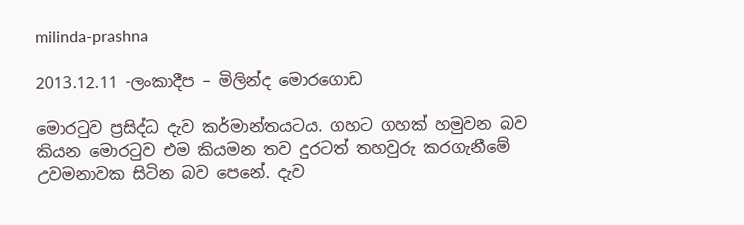milinda-prashna

2013.12.11 -ලංකාදීප – මිලින්ද මොරගොඩ

මොරටුව ප්‍රසිද්ධ දැව කර්මාන්තයටය. ගහට ගහක් හමුවන බව කියන මොරටුව එම කියමන තව දුරටත් තහවුරු කරගැනීමේ උවමනාවක සිටින බව පෙනේ. දැව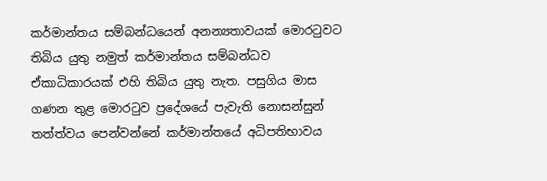කර්මාන්තය සම්බන්ධයෙන් අනන්‍යතාවයක් මොරටුවට තිබිය යුතු නමුත් කර්මාන්තය සම්බන්ධව ඒකාධිකාරයක් එහි තිබිය යුතු නැත. පසුගිය මාස ගණන තුළ මොරටුව ප්‍රදේශයේ පැවැති නොසන්සුන් තත්ත්වය පෙන්වන්නේ කර්මාන්තයේ අධිපතිභාවය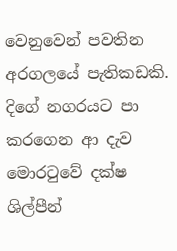වෙනුවෙන් පවතින අරගලයේ පැතිකඩකි.
දිගේ නගරයට පා කරගෙන ආ දැව මොරටුවේ දක්ෂ ශිල්පීන්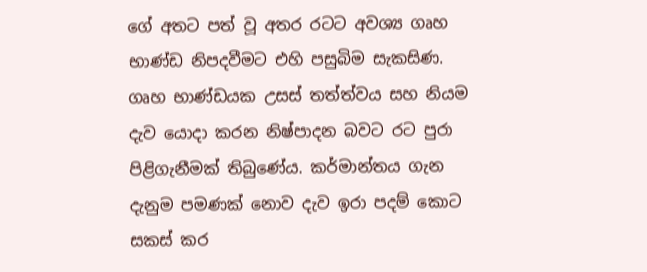ගේ අතට පත් වූ අතර රටට අවශ්‍ය ගෘහ භාණ්ඩ නිපදවීමට එහි පසුබිම සැකසිණ. ගෘහ භාණ්ඩයක උසස් තත්ත්වය සහ නියම දැව යොදා කරන නිෂ්පාදන බවට රට පුරා පිළිගැනීමක් තිබුණේය. කර්මාන්තය ගැන දැනුම පමණක් නොව දැව ඉරා පදම් කොට සකස් කර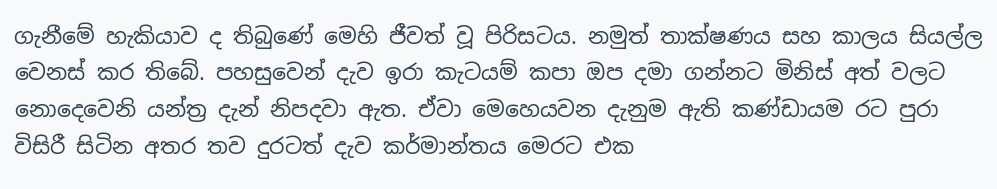ගැනීමේ හැකියාව ද තිබුණේ මෙහි ජීවත් වූ පිරිසටය. නමුත් තාක්ෂණය සහ කාලය සියල්ල වෙනස් කර තිබේ. පහසුවෙන් දැව ඉරා කැටයම් කපා ඔප දමා ගන්නට මිනිස් අත් වලට නොදෙවෙනි යන්ත්‍ර දැන් නිපදවා ඇත. ඒවා මෙහෙයවන දැනුම ඇති කණ්ඩායම රට පුරා විසිරී සිටින අතර තව දුරටත් දැව කර්මාන්තය මෙරට එක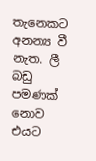තැනෙකට අනන්‍ය වී නැත. ලී බඩු පමණක් නොව එයට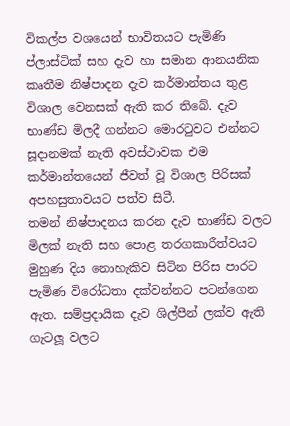විකල්ප වශයෙන් භාවිතයට පැමිණි ප්ලාස්ටික් සහ දැව හා සමාන ආනයනික කෘතීම නිෂ්පාදන දැව කර්මාන්තය තුළ විශාල වෙනසක් ඇති කර තිබේ. දැව භාණ්ඩ මිලදී ගන්නට මොරටුවට එන්නට සූදානමක් නැති අවස්ථාවක එම කර්මාන්තයෙන් ජීවත් වූ විශාල පිරිසක් අපහසුතාවයට පත්ව සිටී.
තමන් නිෂ්පාදනය කරන දැව භාණ්ඩ වලට මිලක් නැති සහ පොළ තරගකාරීත්වයට මුහුණ දිය නොහැකිව සිටින පිරිස පාරට පැමිණ විරෝධතා දක්වන්නට පටන්ගෙන ඇත. සම්ප්‍රදායික දැව ශිල්පීන් ලක්ව ඇති ගැටලූ වලට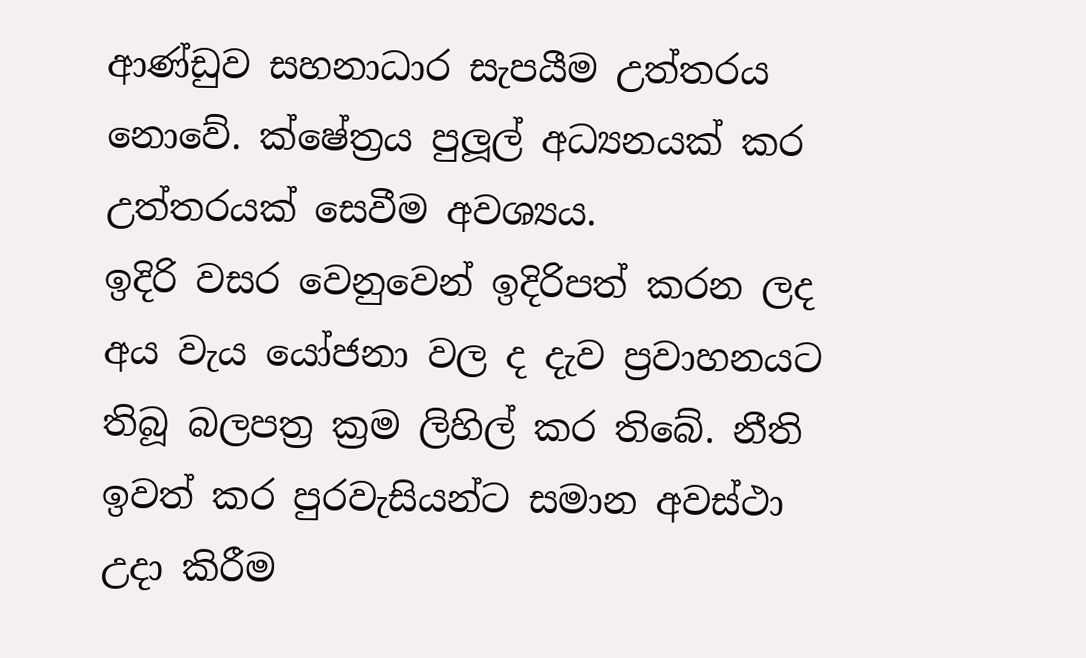ආණ්ඩුව සහනාධාර සැපයීම උත්තරය නොවේ. ක්ෂේත්‍රය පුලූල් අධ්‍යනයක් කර උත්තරයක් සෙවීම අවශ්‍යය.
ඉදිරි වසර වෙනුවෙන් ඉදිරිපත් කරන ලද අය වැය යෝජනා වල ද දැව ප්‍රවාහනයට තිබූ බලපත්‍ර ක්‍රම ලිහිල් කර තිබේ. නීති ඉවත් කර පුරවැසියන්ට සමාන අවස්ථා උදා කිරීම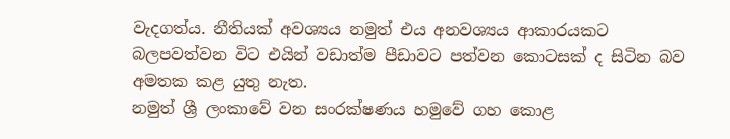වැදගත්ය. නීතියක් අවශ්‍යය නමුත් එය අනවශ්‍යය ආකාරයකට බලපවත්වන විට එයින් වඩාත්ම පීඩාවට පත්වන කොටසක් ද සිටින බව අමතක කළ යුතු නැත.
නමුත් ශ්‍රී ලංකාවේ වන සංරක්ෂණය හමුවේ ගහ කොළ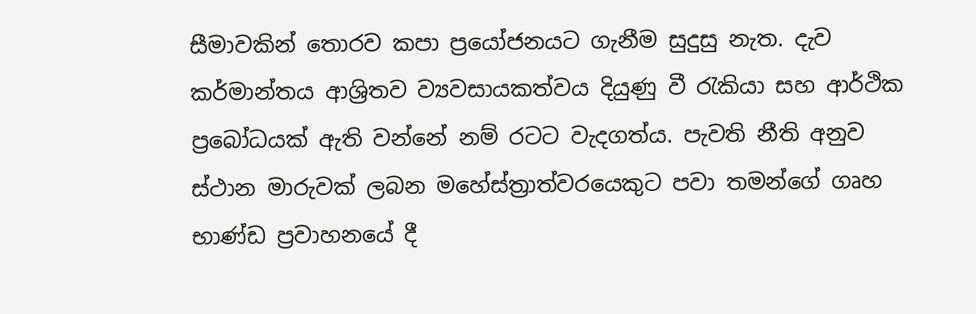සීමාවකින් තොරව කපා ප්‍රයෝජනයට ගැනීම සුදුසු නැත. දැව කර්මාන්තය ආශ්‍රිතව ව්‍යවසායකත්වය දියුණු වී රැකියා සහ ආර්ථික ප්‍රබෝධයක් ඇති වන්නේ නම් රටට වැදගත්ය. පැවති නීති අනුව ස්ථාන මාරුවක් ලබන මහේස්ත්‍රාත්වරයෙකුට පවා තමන්ගේ ගෘහ භාණ්ඩ ප්‍රවාහනයේ දී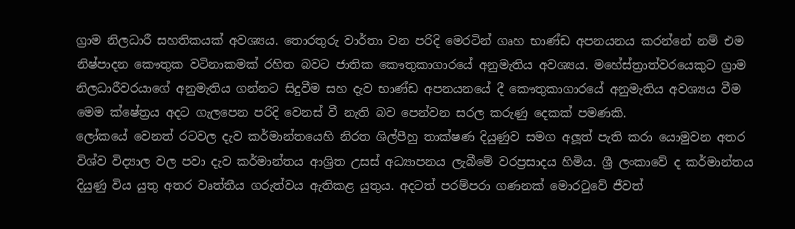ග්‍රාම නිලධාරී සහතිකයක් අවශ්‍යය. තොරතුරු වාර්තා වන පරිදි මෙරටින් ගෘහ භාණ්ඩ අපනයනය කරන්නේ නම් එම නිෂ්පාදන කෞතුක වටිනාකමක් රහිත බවට ජාතික කෞතුකාගාරයේ අනුමැතිය අවශ්‍යය. මහේස්ත්‍රාත්වරයෙකුට ග්‍රාම නිලධාරීවරයාගේ අනුමැතිය ගන්නට සිදුවීම සහ දැව භාණ්ඩ අපනයනයේ දී කෞතුකාගාරයේ අනුමැතිය අවශ්‍යය වීම මෙම ක්ෂේත්‍රය අදට ගැලපෙන පරිදි වෙනස් වී නැති බව පෙන්වන සරල කරුණු දෙකක් පමණකි.
ලෝකයේ වෙනත් රටවල දැව කර්මාන්තයෙහි නිරත ශිල්පීහු තාක්ෂණ දියුණුව සමග අලූත් පැති කරා යොමුවන අතර විශ්ව විද්‍යාල වල පවා දැව කර්මාන්තය ආශ්‍රිත උසස් අධ්‍යාපනය ලැබීමේ වරප්‍රසාදය හිමිය. ශ්‍රී ලංකාවේ ද කර්මාන්තය දියුණු විය යුතු අතර වෘත්තීය ගරුත්වය ඇතිකළ යුතුය. අදටත් පරම්පරා ගණනක් මොරටුවේ ජීවත්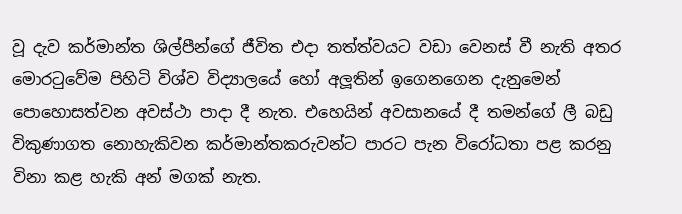වූ දැව කර්මාන්ත ශිල්පීන්ගේ ජීවිත එදා තත්ත්වයට වඩා වෙනස් වී නැති අතර මොරටුවේම පිහිටි විශ්ව විද්‍යාලයේ හෝ අලූතින් ඉගෙනගෙන දැනුමෙන් පොහොසත්වන අවස්ථා පාදා දී නැත. එහෙයින් අවසානයේ දී තමන්ගේ ලී බඩු විකුණාගත නොහැකිවන කර්මාන්තකරුවන්ට පාරට පැන විරෝධතා පළ කරනු විනා කළ හැකි අන් මගක් නැත.